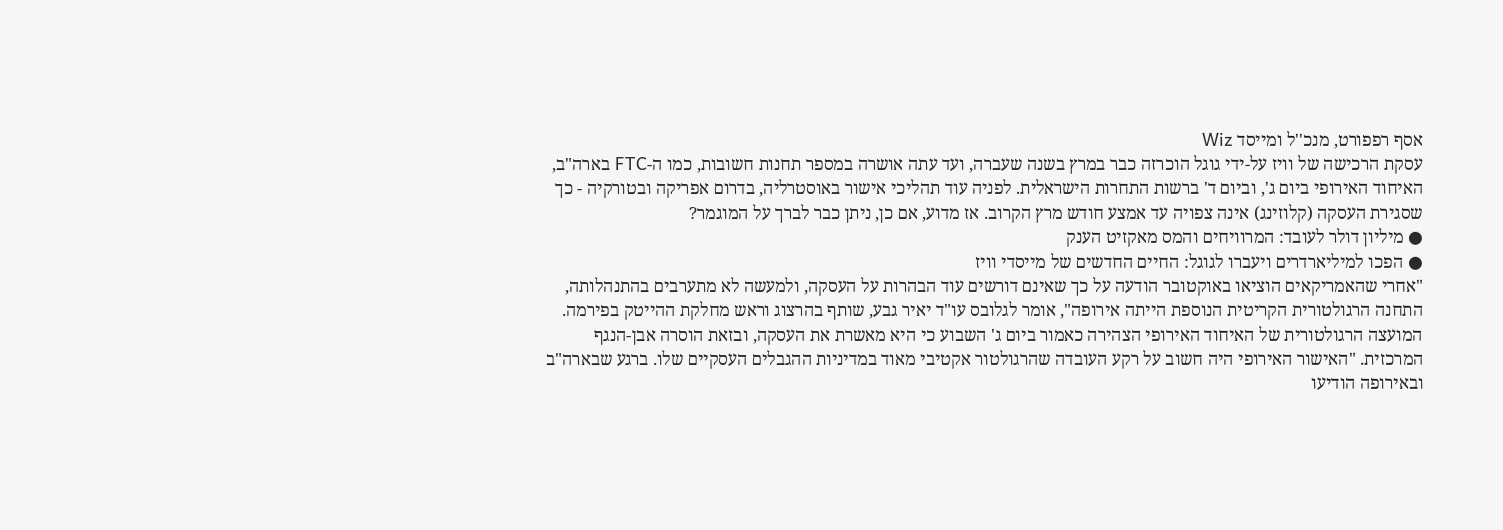אסף רפפורט, מנכ''ל ומייסד Wiz
עסקת הרכישה של וויז על-ידי גוגל הוכרזה כבר במרץ בשנה שעברה, ועד עתה אושרה במספר תחנות חשובות, כמו ה-FTC בארה"ב, האיחוד האירופי ביום ג', וביום ד' ברשות התחרות הישראלית. לפניה עוד תהליכי אישור באוסטרליה, בדרום אפריקה ובטורקיה - כך שסגירת העסקה (קלוזינג) אינה צפויה עד אמצע חודש מרץ הקרוב. אז מדוע, אם כן, ניתן כבר לברך על המוגמר?
● מיליון דולר לעובד: המרוויחים והמס מאקזיט הענק
● הפכו למיליארדרים ויעברו לגוגל: החיים החדשים של מייסדי וויז
"אחרי שהאמריקאים הוציאו באוקטובר הודעה על כך שאינם דורשים עוד הבהרות על העסקה, ולמעשה לא מתערבים בהתנהלותה, התחנה הרגולטורית הקריטית הנוספת הייתה אירופה", אומר לגלובס עו"ד יאיר גבע, שותף בהרצוג וראש מחלקת ההייטק בפירמה.
המועצה הרגולטורית של האיחוד האירופי הצהירה כאמור ביום ג' השבוע כי היא מאשרת את העסקה, ובזאת הוסרה אבן-הנגף המרכזית. "האישור האירופי היה חשוב על רקע העובדה שהרגולטור אקטיבי מאוד במדיניות ההגבלים העסקיים שלו. ברגע שבארה"ב ובאירופה הודיעו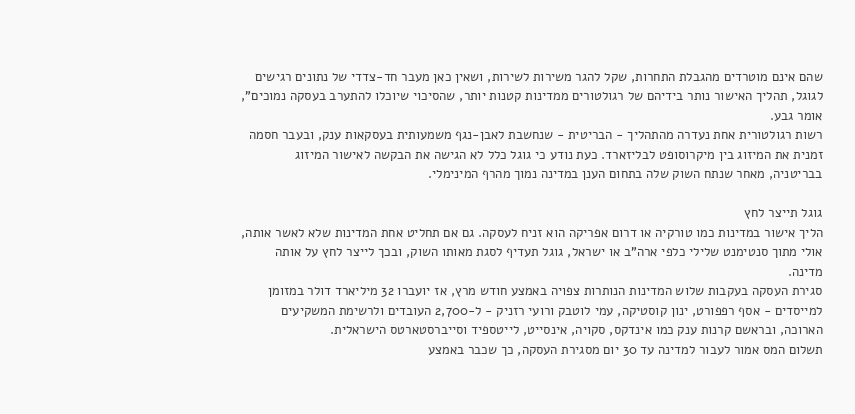שהם אינם מוטרדים מהגבלת התחרות, שקל להגר משירות לשירות, ושאין כאן מעבר חד-צדדי של נתונים רגישים לגוגל, תהליך האישור נותר בידיהם של רגולטורים ממדינות קטנות יותר, שהסיכוי שיוכלו להתערב בעסקה נמוכים", אומר גבע.
רשות רגולטורית אחת נעדרה מהתהליך - הבריטית - שנחשבת לאבן-נגף משמעותית בעסקאות ענק, ובעבר חסמה זמנית את המיזוג בין מיקרוסופט לבליזארד. כעת נודע כי גוגל כלל לא הגישה את הבקשה לאישור המיזוג בבריטניה, מאחר שנתח השוק שלה בתחום הענן במדינה נמוך מהרף המינימלי.

גוגל תייצר לחץ
הליך אישור במדינות כמו טורקיה או דרום אפריקה הוא זניח לעסקה. גם אם תחליט אחת המדינות שלא לאשר אותה, אולי מתוך סנטימנט שלילי כלפי ארה"ב או ישראל, גוגל תעדיף לסגת מאותו השוק, ובכך לייצר לחץ על אותה מדינה.
סגירת העסקה בעקבות שלוש המדינות הנותרות צפויה באמצע חודש מרץ, אז יועברו 32 מיליארד דולר במזומן למייסדים - אסף רפפורט, ינון קוסטיקה, עמי לוטבק ורועי רזניק - ל-2,700 העובדים ולרשימת המשקיעים הארוכה, ובראשם קרנות ענק כמו אינדקס, סקויה, אינסייט, לייטספיד וסייברסטארטס הישראלית.
תשלום המס אמור לעבור למדינה עד 30 יום מסגירת העסקה, כך שכבר באמצע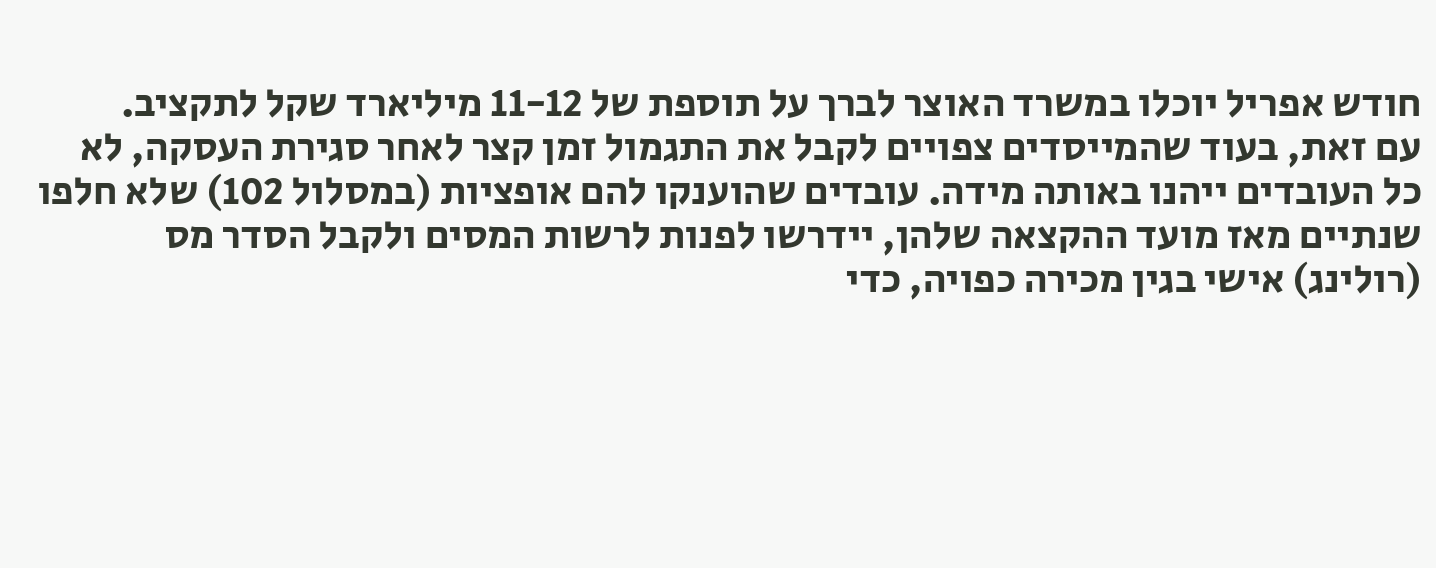חודש אפריל יוכלו במשרד האוצר לברך על תוספת של 11-12 מיליארד שקל לתקציב.
עם זאת, בעוד שהמייסדים צפויים לקבל את התגמול זמן קצר לאחר סגירת העסקה, לא כל העובדים ייהנו באותה מידה. עובדים שהוענקו להם אופציות (במסלול 102) שלא חלפו שנתיים מאז מועד ההקצאה שלהן, יידרשו לפנות לרשות המסים ולקבל הסדר מס (רולינג) אישי בגין מכירה כפויה, כדי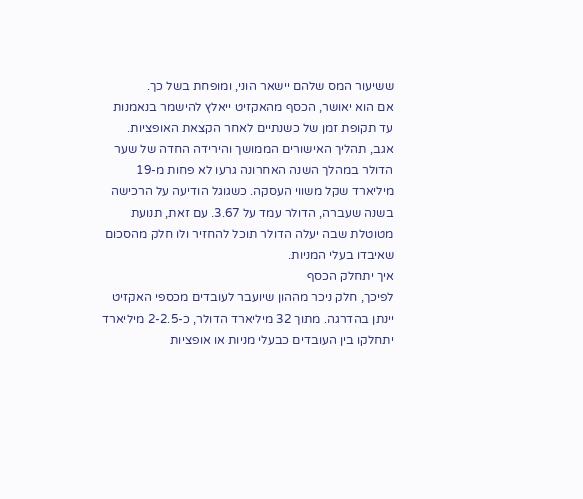ששיעור המס שלהם יישאר הוני, ומופחת בשל כך.
אם הוא יאושר, הכסף מהאקזיט ייאלץ להישמר בנאמנות עד תקופת זמן של כשנתיים לאחר הקצאת האופציות.
אגב, תהליך האישורים הממושך והירידה החדה של שער הדולר במהלך השנה האחרונה גרעו לא פחות מ-19 מיליארד שקל משווי העסקה. כשגוגל הודיעה על הרכישה בשנה שעברה, הדולר עמד על 3.67. עם זאת, תנועת מטוטלת שבה יעלה הדולר תוכל להחזיר ולו חלק מהסכום שאיבדו בעלי המניות.
איך יתחלק הכסף
לפיכך, חלק ניכר מההון שיועבר לעובדים מכספי האקזיט יינתן בהדרגה. מתוך 32 מיליארד הדולר, כ-2-2.5 מיליארד יתחלקו בין העובדים כבעלי מניות או אופציות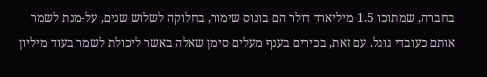בחברה, שמתוכו 1.5 מיליארד דולר הם בונוס שימור, בחלוקה לשלוש שנים, על-מנת לשמר אותם כעובדי גוגל. עם זאת, בכירים בענף מעלים סימן שאלה באשר ליכולת לשמר בעוד מיליון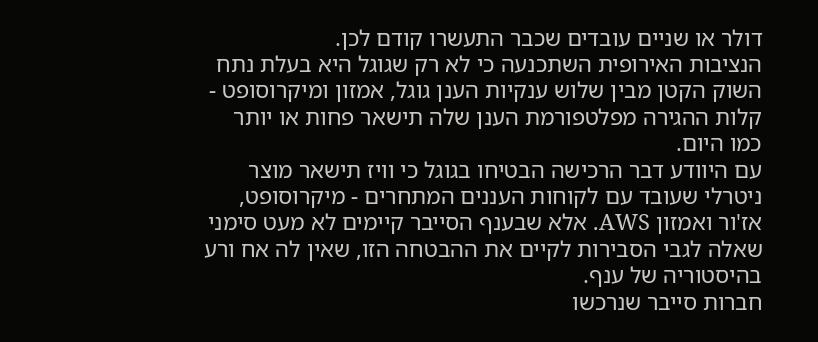דולר או שניים עובדים שכבר התעשרו קודם לכן.
הנציבות האירופית השתכנעה כי לא רק שגוגל היא בעלת נתח השוק הקטן מבין שלוש ענקיות הענן גוגל, אמזון ומיקרוסופט - קלות ההגירה מפלטפורמת הענן שלה תישאר פחות או יותר כמו היום.
עם היוודע דבר הרכישה הבטיחו בגוגל כי וויז תישאר מוצר ניטרלי שעובד עם לקוחות העננים המתחרים - מיקרוסופט, אז'ור ואמזון AWS. אלא שבענף הסייבר קיימים לא מעט סימני שאלה לגבי הסבירות לקיים את ההבטחה הזו, שאין לה אח ורע בהיסטוריה של ענף.
חברות סייבר שנרכשו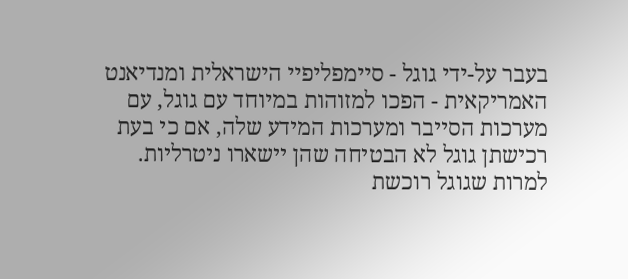בעבר על-ידי גוגל - סיימפליפיי הישראלית ומנדיאנט האמריקאית - הפכו למזוהות במיוחד עם גוגל, עם מערכות הסייבר ומערכות המידע שלה, אם כי בעת רכישתן גוגל לא הבטיחה שהן יישארו ניטרליות.
למרות שגוגל רוכשת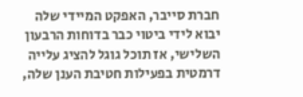חברת סייבר, האפקט המיידי שלה יבוא לידי ביטוי כבר בדוחות הרבעון השלישי, אז תוכל גוגל להציג עלייה דרמטית בפעילות חטיבת הענן שלה,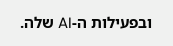ובפעילות ה-AI שלה.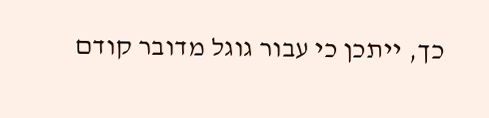כך, ייתכן כי עבור גוגל מדובר קודם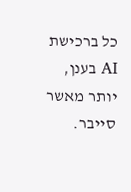כל ברכישת AI בענן, יותר מאשר סייבר.